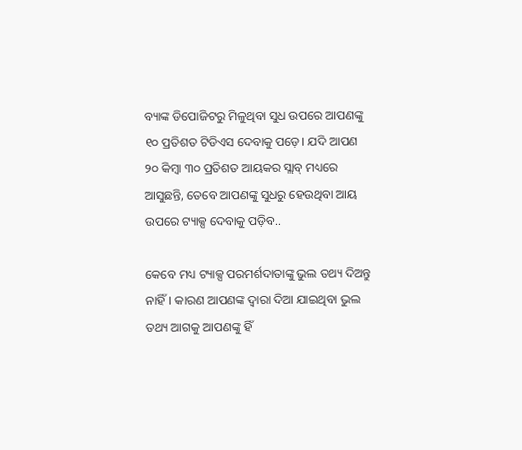ବ୍ୟାଙ୍କ ଡିପୋଜିଟରୁ ମିଳୁଥିବା ସୁଧ ଉପରେ ଆପଣଙ୍କୁ ୧୦ ପ୍ରତିଶତ ଟିଡିଏସ ଦେବାକୁ ପଡ଼େ। ଯଦି ଆପଣ ୨୦ କିମ୍ବା ୩୦ ପ୍ରତିଶତ ଆୟକର ସ୍ଲାବ୍ ମଧ୍ୟରେ ଆସୁଛନ୍ତି, ତେବେ ଆପଣଙ୍କୁ ସୁଧରୁ ହେଉଥିବା ଆୟ ଉପରେ ଟ୍ୟାକ୍ସ ଦେବାକୁ ପଡ଼ିବ..

କେବେ ମଧ୍ୟ ଟ୍ୟାକ୍ସ ପରମର୍ଶଦାତାଙ୍କୁ ଭୁଲ ତଥ୍ୟ ଦିଅନ୍ତୁ ନାହିଁ। କାରଣ ଆପଣଙ୍କ ଦ୍ୱାରା ଦିଆ ଯାଇଥିବା ଭୁଲ ତଥ୍ୟ ଆଗକୁ ଆପଣଙ୍କୁ ହିଁ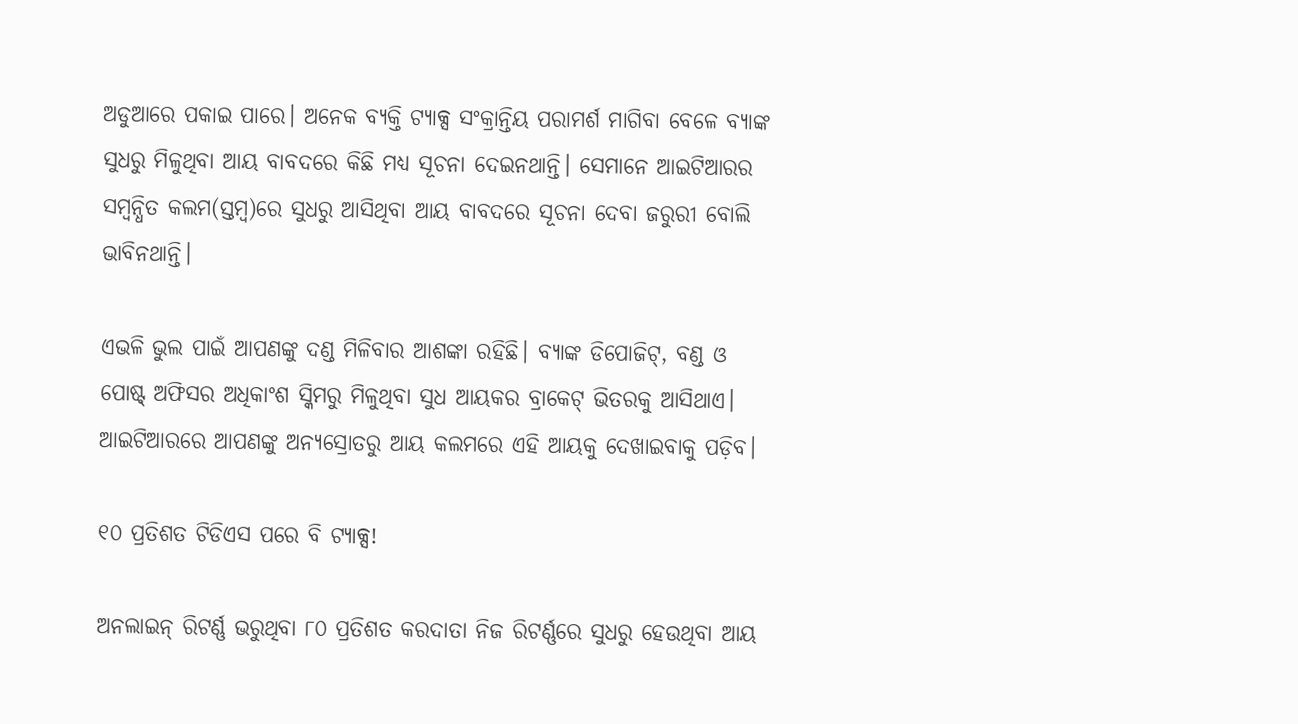ଅଡୁଆରେ ପକାଇ ପାରେ। ଅନେକ ବ୍ୟକ୍ତି ଟ୍ୟାକ୍ସ ସଂକ୍ରାନ୍ତିୟ ପରାମର୍ଶ ମାଗିବା ବେଳେ ବ୍ୟାଙ୍କ ସୁଧରୁ ମିଳୁଥିବା ଆୟ ବାବଦରେ କିଛି ମଧ୍ୟ ସୂଚନା ଦେଇନଥାନ୍ତି। ସେମାନେ ଆଇଟିଆରର ସମ୍ବନ୍ଧିତ କଲମ(ସ୍ତମ୍ବ)ରେ ସୁଧରୁ ଆସିଥିବା ଆୟ ବାବଦରେ ସୂଚନା ଦେବା ଜରୁରୀ ବୋଲି ଭାବିନଥାନ୍ତି।

ଏଭଳି ଭୁଲ ପାଇଁ ଆପଣଙ୍କୁ ଦଣ୍ଡ ମିଳିବାର ଆଶଙ୍କା ରହିଛି। ବ୍ୟାଙ୍କ ଡିପୋଜିଟ୍, ବଣ୍ଡ ଓ ପୋଷ୍ଟ୍‌ ଅଫିସର ଅଧିକାଂଶ ସ୍କିମରୁ ମିଳୁଥିବା ସୁଧ ଆୟକର ବ୍ରାକେଟ୍ ଭିତରକୁ ଆସିଥାଏ। ଆଇଟିଆରରେ ଆପଣଙ୍କୁ ଅନ୍ୟସ୍ରୋତରୁ ଆୟ କଲମରେ ଏହି ଆୟକୁ ଦେଖାଇବାକୁ ପଡ଼ିବ।

୧୦ ପ୍ରତିଶତ ଟିଡିଏସ ପରେ ବି ଟ୍ୟାକ୍ସ!

ଅନଲାଇନ୍ ରିଟର୍ଣ୍ଣ ଭରୁଥିବା ୮୦ ପ୍ରତିଶତ କରଦାତା ନିଜ ରିଟର୍ଣ୍ଣରେ ସୁଧରୁ ହେଉଥିବା ଆୟ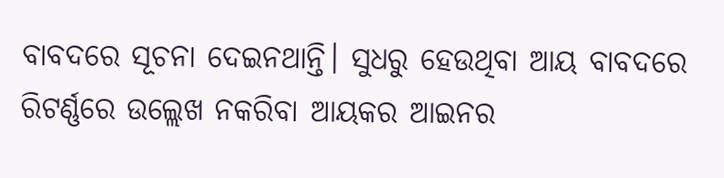ବାବଦରେ ସୂଚନା ଦେଇନଥାନ୍ତି। ସୁଧରୁ ହେଉଥିବା ଆୟ ବାବଦରେ ରିଟର୍ଣ୍ଣରେ ଉଲ୍ଲେଖ ନକରିବା ଆୟକର ଆଇନର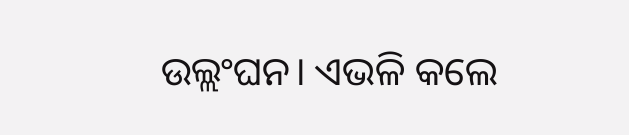ଉଲ୍ଲଂଘନ। ଏଭଳି କଲେ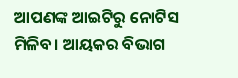ଆପଣଙ୍କ ଆଇଟିରୁ ନୋଟିସ ମିଳିବ। ଆୟକର ବିଭାଗ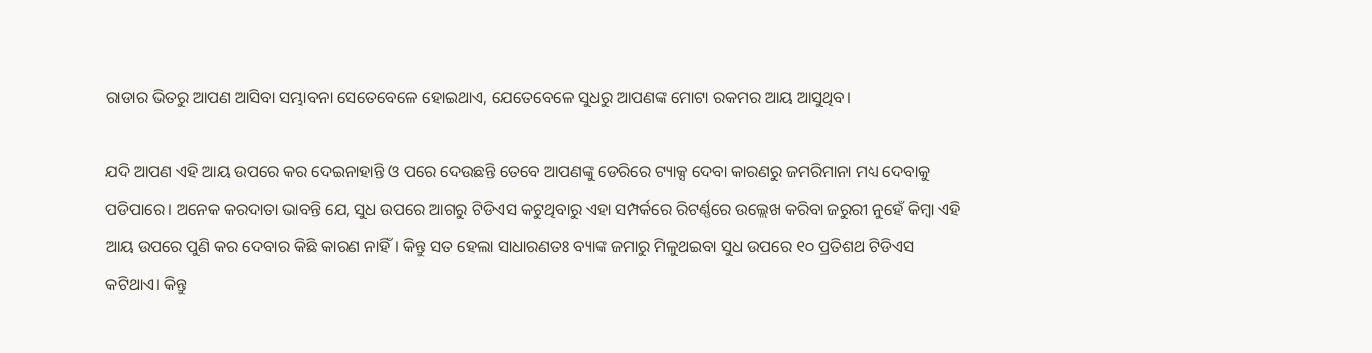ରାଡାର ଭିତରୁ ଆପଣ ଆସିବା ସମ୍ଭାବନା ସେତେବେଳେ ହୋଇଥାଏ, ଯେତେବେଳେ ସୁଧରୁ ଆପଣଙ୍କ ମୋଟା ରକମର ଆୟ ଆସୁଥିବ।

ଯଦି ଆପଣ ଏହି ଆୟ ଉପରେ କର ଦେଇନାହାନ୍ତି ଓ ପରେ ଦେଉଛନ୍ତି ତେବେ ଆପଣଙ୍କୁ ଡେରିରେ ଟ୍ୟାକ୍ସ ଦେବା କାରଣରୁ ଜମରିମାନା ମଧ୍ୟ ଦେବାକୁ ପଡିପାରେ। ଅନେକ କରଦାତା ଭାବନ୍ତି ଯେ, ସୁଧ ଉପରେ ଆଗରୁ ଟିଡିଏସ କଟୁଥିବାରୁ ଏହା ସମ୍ପର୍କରେ ରିଟର୍ଣ୍ଣରେ ଉଲ୍ଲେଖ କରିବା ଜରୁରୀ ନୁହେଁ କିମ୍ବା ଏହି ଆୟ ଉପରେ ପୁଣି କର ଦେବାର କିଛି କାରଣ ନାହିଁ। କିନ୍ତୁ ସତ ହେଲା ସାଧାରଣତଃ ବ୍ୟାଙ୍କ ଜମାରୁ ମିଳୁଥଇବା ସୁଧ ଉପରେ ୧୦ ପ୍ରତିଶଥ ଟିଡିଏସ କଟିଥାଏ। କିନ୍ତୁ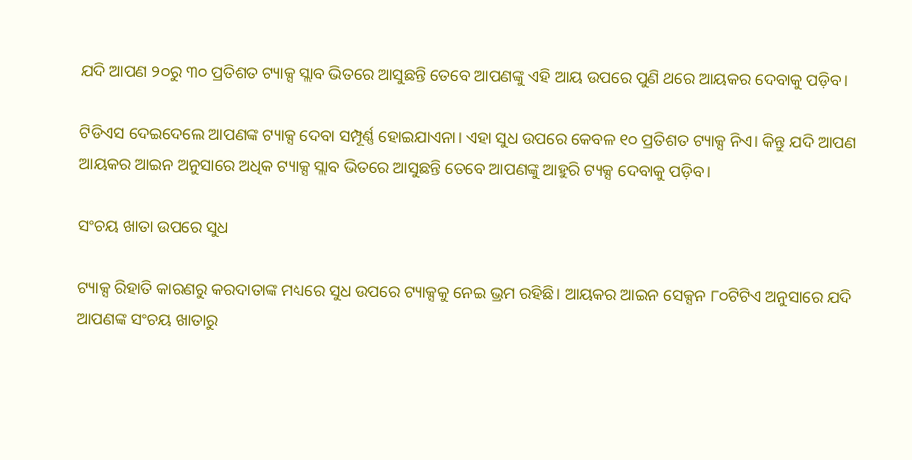ଯଦି ଆପଣ ୨୦ରୁ ୩୦ ପ୍ରତିଶତ ଟ୍ୟାକ୍ସ ସ୍ଲାବ ଭିତରେ ଆସୁଛନ୍ତି ତେବେ ଆପଣଙ୍କୁ ଏହି ଆୟ ଉପରେ ପୁଣି ଥରେ ଆୟକର ଦେବାକୁ ପଡ଼ିବ।

ଟିଡିଏସ ଦେଇଦେଲେ ଆପଣଙ୍କ ଟ୍ୟାକ୍ସ ଦେବା ସମ୍ପୂର୍ଣ୍ଣ ହୋଇଯାଏନା। ଏହା ସୁଧ ଉପରେ କେବଳ ୧୦ ପ୍ରତିଶତ ଟ୍ୟାକ୍ସ ନିଏ। କିନ୍ତୁ ଯଦି ଆପଣ ଆୟକର ଆଇନ ଅନୁସାରେ ଅଧିକ ଟ୍ୟାକ୍ସ ସ୍ଲାବ ଭିତରେ ଆସୁଛନ୍ତି ତେବେ ଆପଣଙ୍କୁ ଆହୁରି ଟ୍ୟକ୍ସ ଦେବାକୁ ପଡ଼ିବ।

ସଂଚୟ ଖାତା ଉପରେ ସୁଧ

ଟ୍ୟାକ୍ସ ରିହାତି କାରଣରୁ କରଦାତାଙ୍କ ମଧ୍ୟରେ ସୁଧ ଉପରେ ଟ୍ୟାକ୍ସକୁ ନେଇ ଭ୍ରମ ରହିଛି। ଆୟକର ଆଇନ ସେକ୍ସନ ୮୦ଟିଟିଏ ଅନୁସାରେ ଯଦି ଆପଣଙ୍କ ସଂଚୟ ଖାତାରୁ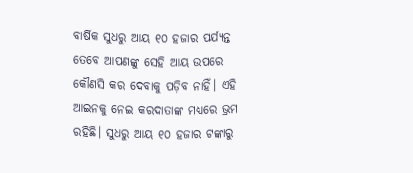ବାର୍ଷିକ ସୁଧରୁ ଆୟ ୧୦ ହଜାର ପର୍ଯ୍ୟନ୍ତ ତେବେ ଆପଣଙ୍କୁ ସେହି ଆୟ ଉପରେ କୌଣସି କର ଦେବାକୁ ପଡ଼ିବ ନାହିଁ। ଏହି ଆଇନକୁ ନେଇ କରଦାତାଙ୍କ ମଧ୍ୟରେ ଭ୍ରମ ରହିଛି। ସୁଧରୁ ଆୟ ୧୦ ହଜାର ଟଙ୍କାରୁ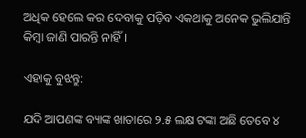ଅଧିକ ହେଲେ କର ଦେବାକୁ ପଡ଼ିବ ଏକଥାକୁ ଅନେକ ଭୁଲିଯାନ୍ତି କିମ୍ବା ଜାଣି ପାରନ୍ତି ନାହିଁ।

ଏହାକୁ ବୁଝନ୍ତୁ:

ଯଦି ଆପଣଙ୍କ ବ୍ୟାଙ୍କ ଖାତାରେ ୨.୫ ଲକ୍ଷ ଟଙ୍କା ଅଛି ତେବେ ୪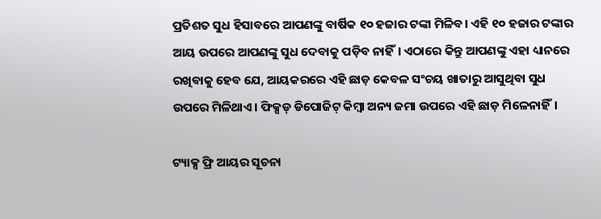ପ୍ରତିଶତ ସୁଧ ହିସାବରେ ଆପଣଙ୍କୁ ବାର୍ଷିକ ୧୦ ହଜାର ଟଙ୍କା ମିଳିବ। ଏହି ୧୦ ହଜାର ଟଙ୍କାର ଆୟ ଉପରେ ଆପଣଙ୍କୁ ସୁଧ ଦେବାକୁ ପଡ଼ିବ ନାହିଁ। ଏଠାରେ କିନ୍ତୁ ଆପଣଙ୍କୁ ଏହା ଧ୍ୟାନରେ ରଖିବାକୁ ହେବ ଯେ, ଆୟକରରେ ଏହି ଛାଡ଼ କେବଳ ସଂଚୟ ଖାତାରୁ ଆସୁଥିବା ସୁଧ ଉପରେ ମିଳିଥାଏ। ଫିକ୍ସଡ୍ ଡିପୋଜିଟ୍ କିମ୍ବା ଅନ୍ୟ ଜମା ଉପରେ ଏହି ଛାଡ଼ ମିଳେନାହିଁ।

ଟ୍ୟାକ୍ସ ଫ୍ରି ଆୟର ସୂଚନା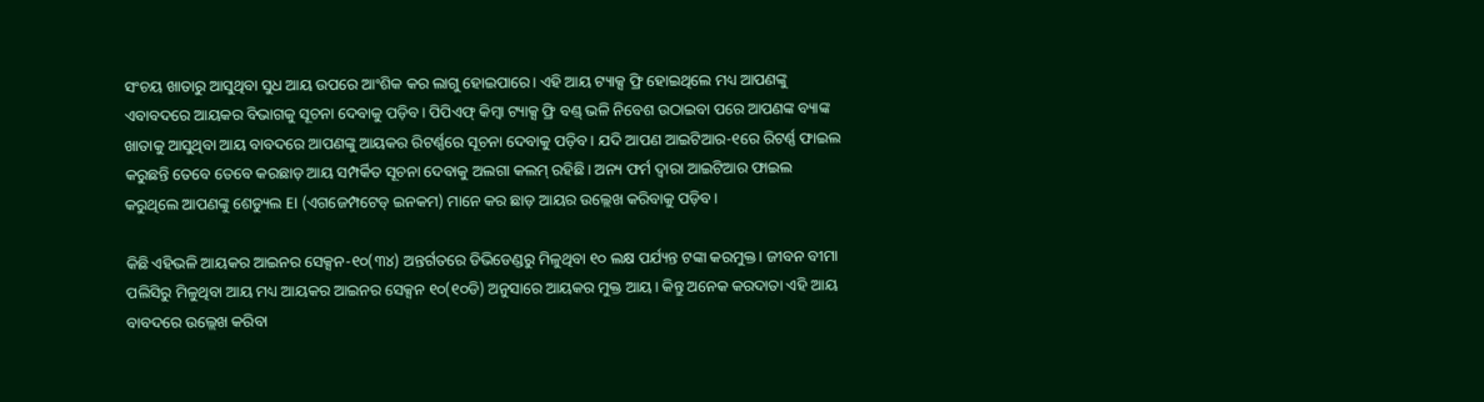ସଂଚୟ ଖାତାରୁ ଆସୁଥିବା ସୁଧ ଆୟ ଉପରେ ଆଂଶିକ କର ଲାଗୁ ହୋଇପାରେ। ଏହି ଆୟ ଟ୍ୟାକ୍ସ ଫ୍ରି ହୋଇଥିଲେ ମଧ୍ୟ ଆପଣଙ୍କୁ ଏବାବଦରେ ଆୟକର ବିଭାଗକୁ ସୂଚନା ଦେବାକୁ ପଡ଼ିବ। ପିପିଏଫ୍ କିମ୍ବା ଟ୍ୟାକ୍ସ ଫ୍ରି ବଣ୍ଡ୍ ଭଳି ନିବେଶ ଉଠାଇବା ପରେ ଆପଣଙ୍କ ବ୍ୟାଙ୍କ ଖାତାକୁ ଆସୁଥିବା ଆୟ ବାବଦରେ ଆପଣଙ୍କୁ ଆୟକର ରିଟର୍ଣ୍ଣରେ ସୂଚନା ଦେବାକୁ ପଡ଼ିବ। ଯଦି ଆପଣ ଆଇଟିଆର-୧ରେ ରିଟର୍ଣ୍ଣ ଫାଇଲ କରୁଛନ୍ତି ତେବେ ତେବେ କରଛାଡ଼ ଆୟ ସମ୍ପର୍କିତ ସୂଚନା ଦେବାକୁ ଅଲଗା କଲମ୍ ରହିଛି। ଅନ୍ୟ ଫର୍ମ ଦ୍ୱାରା ଆଇଟିଆର ଫାଇଲ କରୁଥିଲେ ଆପଣଙ୍କୁ ଶେଡ୍ୟୁଲ EI (ଏଗଜେମ୍ପଟେଡ୍ ଇନକମ) ମାନେ କର ଛାଡ଼ ଆୟର ଉଲ୍ଲେଖ କରିବାକୁ ପଡ଼ିବ।

କିଛି ଏହିଭଳି ଆୟକର ଆଇନର ସେକ୍ସନ-୧୦(୩୪) ଅନ୍ତର୍ଗତରେ ଡିଭିଡେଣ୍ଡରୁ ମିଳୁଥିବା ୧୦ ଲକ୍ଷ ପର୍ଯ୍ୟନ୍ତ ଟଙ୍କା କରମୁକ୍ତ। ଜୀବନ ବୀମା ପଲିସିରୁ ମିଳୁଥିବା ଆୟ ମଧ୍ୟ ଆୟକର ଆଇନର ସେକ୍ସନ ୧୦(୧୦ଡି) ଅନୁସାରେ ଆୟକର ମୁକ୍ତ ଆୟ। କିନ୍ତୁ ଅନେକ କରଦାତା ଏହି ଆୟ ବାବଦରେ ଉଲ୍ଲେଖ କରିବା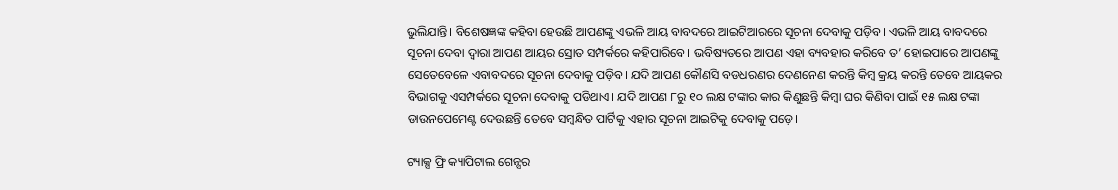ଭୁଲିଯାନ୍ତି। ବିଶେଷଜ୍ଞଙ୍କ କହିବା ହେଉଛି ଆପଣଙ୍କୁ ଏଭଳି ଆୟ ବାବଦରେ ଆଇଟିଆରରେ ସୂଚନା ଦେବାକୁ ପଡ଼ିବ। ଏଭଳି ଆୟ ବାବଦରେ ସୂଚନା ଦେବା ଦ୍ୱାରା ଆପଣ ଆୟର ସ୍ରୋତ ସମ୍ପର୍କରେ କହିପାରିବେ। ଭବିଷ୍ୟତରେ ଆପଣ ଏହା ବ୍ୟବହାର କରିବେ ତ’ ହୋଇପାରେ ଆପଣଙ୍କୁ ସେତେବେଳେ ଏବାବଦରେ ସୂଚନା ଦେବାକୁ ପଡ଼ିବ। ଯଦି ଆପଣ କୌଣସି ବଡଧରଣର ଦେଣନେଣ କରନ୍ତି କିମ୍ବ କ୍ରୟ କରନ୍ତି ତେବେ ଆୟକର ବିଭାଗକୁ ଏସମ୍ପର୍କରେ ସୂଚନା ଦେବାକୁ ପଡିଥାଏ। ଯଦି ଆପଣ ୮ରୁ ୧୦ ଲକ୍ଷ ଟଙ୍କାର କାର କିଣୁଛନ୍ତି କିମ୍ବା ଘର କିଣିବା ପାଇଁ ୧୫ ଲକ୍ଷ ଟଙ୍କା ଡାଉନପେମେଣ୍ଟ ଦେଉଛନ୍ତି ତେବେ ସମ୍ବନ୍ଧିତ ପାର୍ଟିକୁ ଏହାର ସୂଚନା ଆଇଟିକୁ ଦେବାକୁ ପଡ଼େ।

ଟ୍ୟାକ୍ସ ଫ୍ରି କ୍ୟାପିଟାଲ ଗେନ୍ସର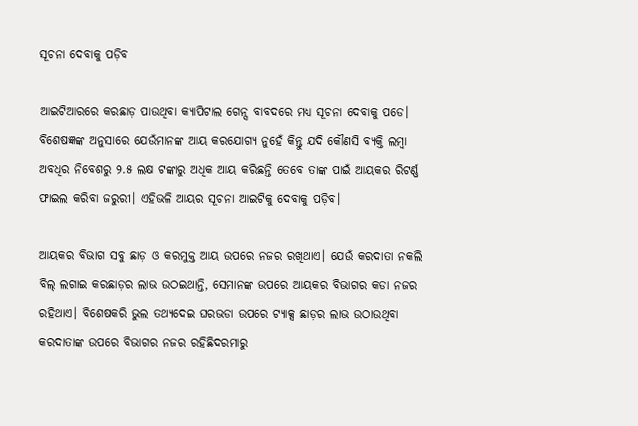ସୂଚନା ଦେବାକୁ ପଡ଼ିବ

ଆଇଟିଆରରେ କରଛାଡ଼ ପାଉଥିବା କ୍ୟାପିଟାଲ ଗେନ୍ସ ବାବଦରେ ମଧ୍ୟ ସୂଚନା ଦେବାକୁ ପଡେ। ବିଶେଷଜ୍ଞଙ୍କ ଅନୁସାରେ ଯେଉଁମାନଙ୍କ ଆୟ କରଯୋଗ୍ୟ ନୁହେଁ କିନ୍ତୁ ଯଦି କୌଣସି ବ୍ୟକ୍ତି ଲମ୍ବା ଅବଧିର ନିବେଶରୁ ୨.୫ ଲକ୍ଷ ଟଙ୍କାରୁ ଅଧିକ ଆୟ କରିଛନ୍ତି ତେବେ ତାଙ୍କ ପାଇଁ ଆୟକର ରିଟର୍ଣ୍ଣ ଫାଇଲ କରିବା ଜରୁରୀ। ଏହିଭଳି ଆୟର ସୂଚନା ଆଇଟିକୁ ଦେବାକୁ ପଡ଼ିବ।

ଆୟକର ବିଭାଗ ସବୁ ଛାଡ଼ ଓ କରମୁକ୍ତ ଆୟ ଉପରେ ନଜର ରଖିଥାଏ। ଯେଉଁ କରଦାତା ନକଲି ବିଲ୍ ଲଗାଇ କରଛାଡ଼ର ଲାଭ ଉଠଇଥାନ୍ତି, ସେମାନଙ୍କ ଉପରେ ଆୟକର ବିଭାଗର କଡା ନଜର ରହିଥାଏ। ବିଶେଷକରି ଭୁଲ ତଥ୍ୟଦେଇ ଘରଭଡା ଉପରେ ଟ୍ୟାକ୍ସ ଛାଡ଼ର ଲାଭ ଉଠାଉଥିବା କରଦାତାଙ୍କ ଉପରେ ବିଭାଗର ନଜର ରହିଛିଦରମାରୁ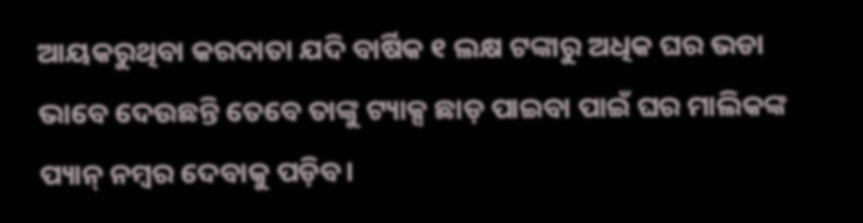ଆୟକରୁଥିବା କରଦାତା ଯଦି ବାର୍ଷିକ ୧ ଲକ୍ଷ ଟଙ୍କାରୁ ଅଧିକ ଘର ଭଡା ଭାବେ ଦେଉଛନ୍ତି ତେବେ ତାଙ୍କୁ ଟ୍ୟାକ୍ସ ଛାଡ଼ ପାଇବା ପାଇଁ ଘର ମାଲିକଙ୍କ ପ୍ୟାନ୍ ନମ୍ବର ଦେବାକୁ ପଡ଼ିବ।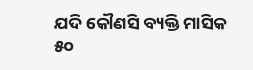ଯଦି କୌଣସି ବ୍ୟକ୍ତି ମାସିକ ୫୦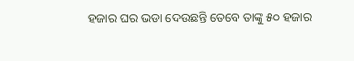ହଜାର ଘର ଭଡା ଦେଉଛନ୍ତି ତେବେ ତାଙ୍କୁ ୫୦ ହଜାର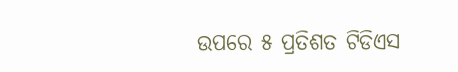ଉପରେ ୫ ପ୍ରତିଶତ ଟିଡିଏସ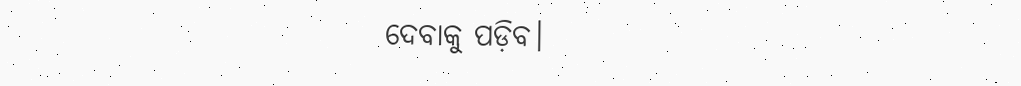ଦେବାକୁ ପଡ଼ିବ।